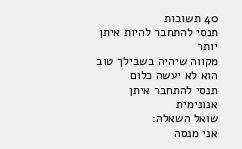40 תשובות
תנסי להתחבר להיות איתן יותר
מקווה שיהיה בשבילך טוב
הוא לא יעשה כלום
תנסי להתחבר איתן
אנונימית
שואל השאלה:
אני מנסה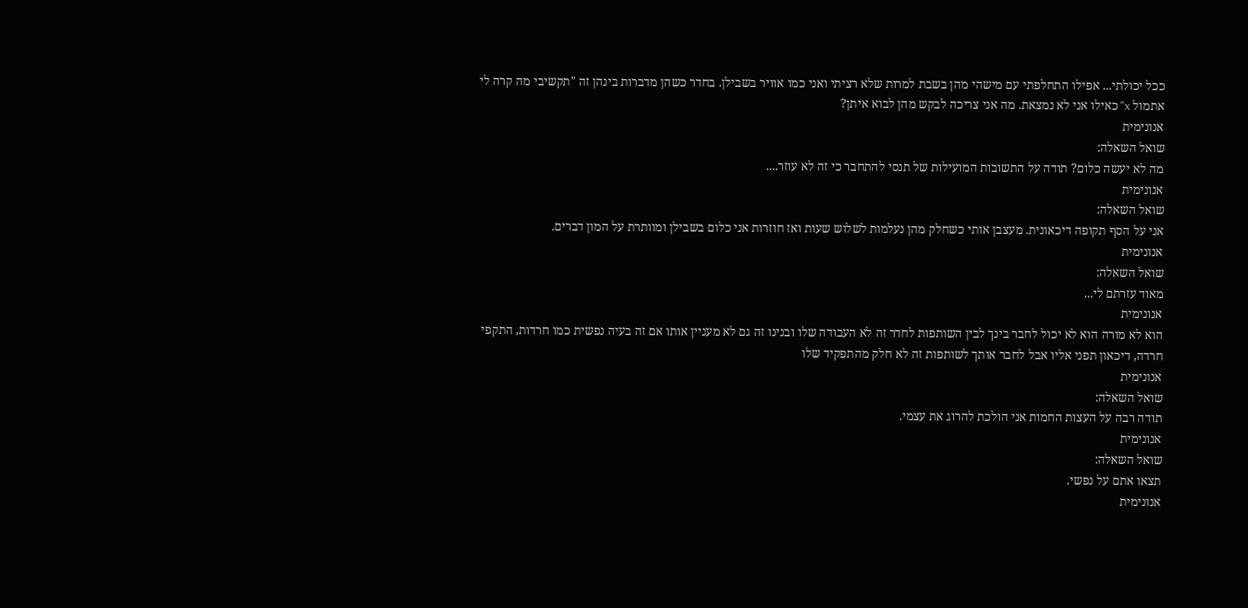ככל יכולתי... אפילו התחלפתי עם מישהי מהן בשבת למרות שלא רציתי ואני כמו אוויר בשבילן. בחדר כשהן מדברות בינהן זה "תקשיבי מה קרה לי אתמול x" כאילו אני לא נמצאת. מה אני צריכה לבקש מהן לבוא איתן?
אנונימית
שואל השאלה:
מה לא יעשה כלום? תודה על התשובות המועילות של תנסי להתחבר כי זה לא עוזר....
אנונימית
שואל השאלה:
אני על הסף תקופה דיכאונית. מעצבן אותי כשחלק מהן נעלמות לשלוש שעות ואז חוזרות אני כלום בשבילן ומוותרת על המון דברים.
אנונימית
שואל השאלה:
מאוד עזרתם לי...
אנונימית
הוא לא מורה הוא לא יכול לחבר בינך לבין השותפות לחדר זה לא העבודה שלו ובנינו זה גם לא מעניין אותו אם זה בעיה נפשית כמו חרדות, התקפי חרדה, דיכאון תפני אליו אבל לחבר אותך לשותפות זה לא חלק מהתפקיד שלו
אנונימית
שואל השאלה:
תודה רבה על העצות החמות אני הולכת להרוג את עצמי.
אנונימית
שואל השאלה:
תצאו אתם על נפשי.
אנונימית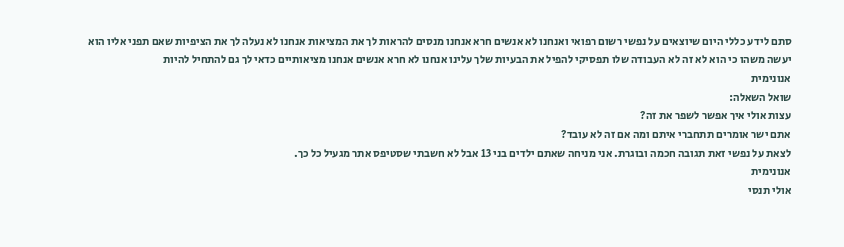סתם לידע כללי היום שיוצאים על נפשי רשום רפואי ואנחנו לא אנשים חרא אנחנו מנסים להראות לך את המציאות אנחנו לא נעלה לך את הציפיות שאם תפני אליו הוא יעשה משהו כי הוא לא זה לא העבודה שלו תפסיקי להפיל את הבעיות שלך עלינו אנחנו לא חרא אנשים אנחנו מציאותיים כדאי לך גם להתחיל להיות
אנונימית
שואל השאלה:
עצות אולי איך אפשר לשפר את זה?
אתם ישר אומרים תתחברי איתם ומה אם זה לא עובד?
לצאת על נפשי זאת תגובה חכמה ובוגרת. אני מניחה שאתם ילדים בני 13 אבל לא חשבתי שסטיפס אתר מגעיל כל כך.
אנונימית
אולי תנסי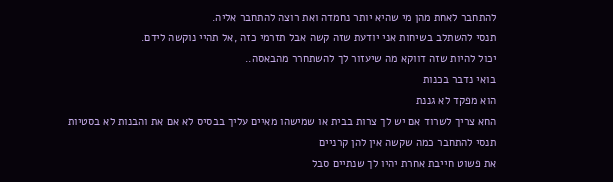להתחבר לאחת מהן מי שהיא יותר נחמדה ואת רוצה להתחבר אליה.
תנסי להשתלב בשיחות אני יודעת שזה קשה אבל תזרמי כזה ,אל תהיי נוקשה לידם.
יכול להיות שזה דווקא מה שיעזור לך להשתחרר מהבאסה..
בואי נדבר בכנות
הוא מפקד לא גננת
החא צריך לשרוד אם יש לך צרות בבית או שמישהו מאיים עליך בבסיס לא אם את והבנות לא בסטיות
תנסי להתחבר כמה שקשה אין להן קרניים
את פשוט חייבת אחרת יהיו לך שנתיים סבל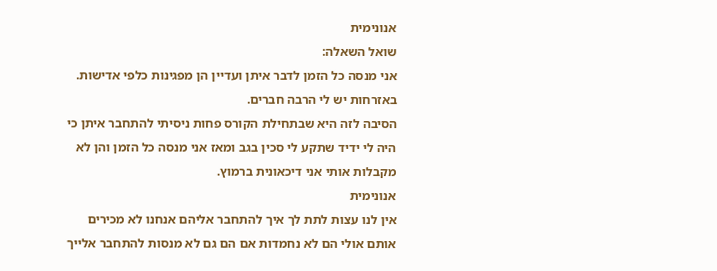אנונימית
שואל השאלה:
אני מנסה כל הזמן לדבר איתן ועדיין הן מפגינות כלפי אדישות. באזרחות יש לי הרבה חברים.
הסיבה לזה היא שבתחילת הקורס פחות ניסיתי להתחבר איתן כי היה לי ידיד שתקע לי סכין בגב ומאז אני מנסה כל הזמן והן לא מקבלות אותי אני דיכאונית ברמוץ.
אנונימית
אין לנו עצות לתת לך איך להתחבר אליהם אנחנו לא מכירים אותם אולי הם לא נחמדות אם הם גם לא מנסות להתחבר אלייך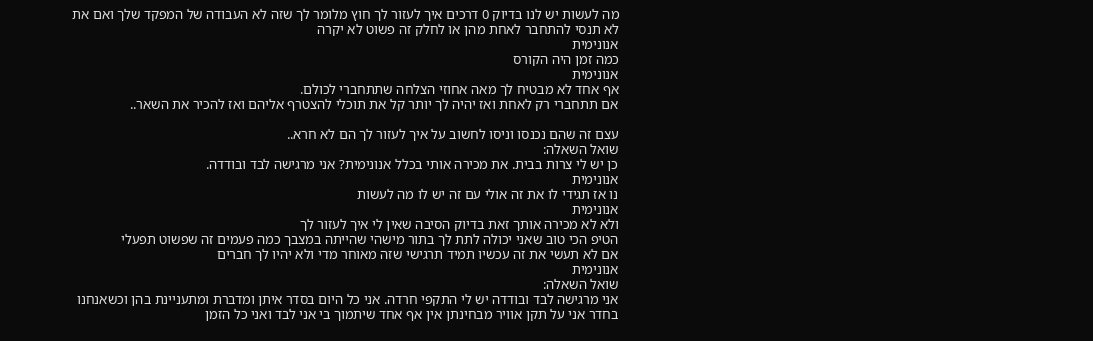מה לעשות יש לנו בדיוק 0 דרכים איך לעזור לך חוץ מלומר לך שזה לא העבודה של המפקד שלך ואם את לא תנסי להתחבר לאחת מהן או לחלק זה פשוט לא יקרה
אנונימית
כמה זמן היה הקורס
אנונימית
אף אחד לא מבטיח לך מאה אחוזי הצלחה שתתחברי לכולם.
אם תתחברי רק לאחת ואז יהיה לך יותר קל את תוכלי להצטרף אליהם ואז להכיר את השאר..

עצם זה שהם נכנסו וניסו לחשוב על איך לעזור לך הם לא חרא..
שואל השאלה:
כן יש לי צרות בבית. את מכירה אותי בכלל אנונימית? אני מרגישה לבד ובודדה.
אנונימית
נו אז תגידי לו את זה אולי עם זה יש לו מה לעשות
אנונימית
ולא לא מכירה אותך זאת בדיוק הסיבה שאין לי איך לעזור לך
הטיפ הכי טוב שאני יכולה לתת לך בתור מישהי שהייתה במצבך כמה פעמים זה שפשוט תפעלי
אם לא תעשי את זה עכשיו תמיד תרגישי שזה מאוחר מדי ולא יהיו לך חברים
אנונימית
שואל השאלה:
אני מרגישה לבד ובודדה יש לי התקפי חרדה. אני כל היום בסדר איתן ומדברת ומתעניינת בהן וכשאנחנו בחדר אני על תקן אוויר מבחינתן אין אף אחד שיתמוך בי אני לבד ואני כל הזמן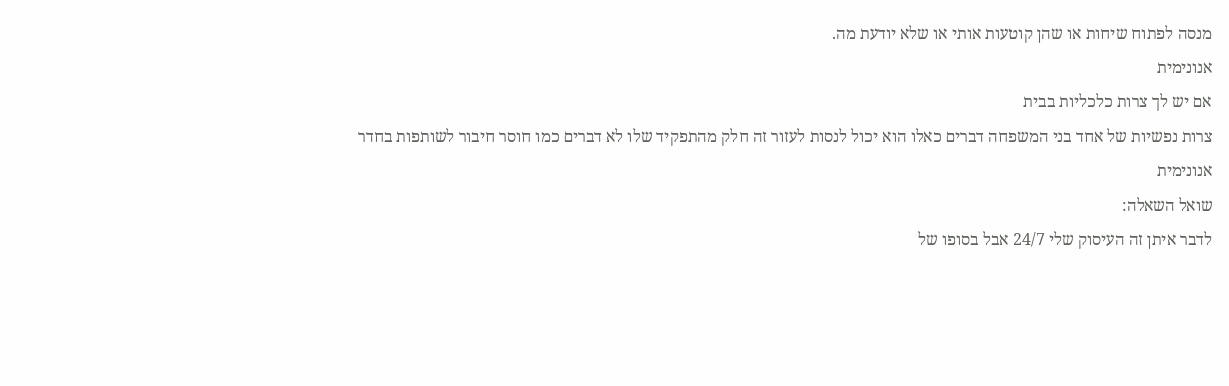מנסה לפתוח שיחות או שהן קוטעות אותי או שלא יודעת מה.
אנונימית
אם יש לך צרות כלכליות בבית
צרות נפשיות של אחד בני המשפחה דברים כאלו הוא יכול לנסות לעזור זה חלק מהתפקיד שלו לא דברים כמו חוסר חיבור לשותפות בחדר
אנונימית
שואל השאלה:
לדבר איתן זה העיסוק שלי 24/7 אבל בסופו של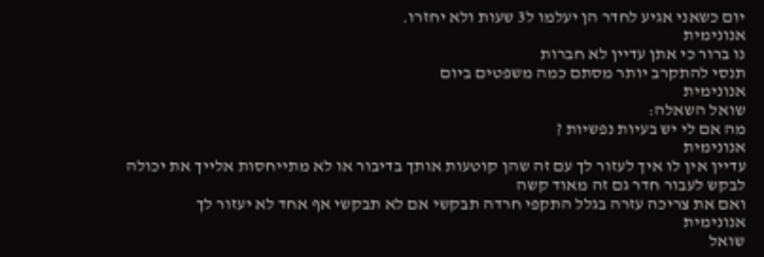יום כשאני אגיע לחדר הן יעלמו ל3 שעות ולא יחזרו.
אנונימית
נו ברור כי אתן עדיין לא חברות
תנסי להתקרב יותר מסתם כמה משפטים ביום
אנונימית
שואל השאלה:
מה אם לי יש בעיות נפשיות ?
אנונימית
עדיין אין לו איך לעזור לך עם זה שהן קוטעות אותך בדיבור או לא מתייחסות אלייך את יכולה לבקש לעבור חדר גם זה מאוד קשה
ואם את צריכה עזרה בגלל התקפי חרדה תבקשי אם לא תבקשי אף אחד לא יעזור לך
אנונימית
שואל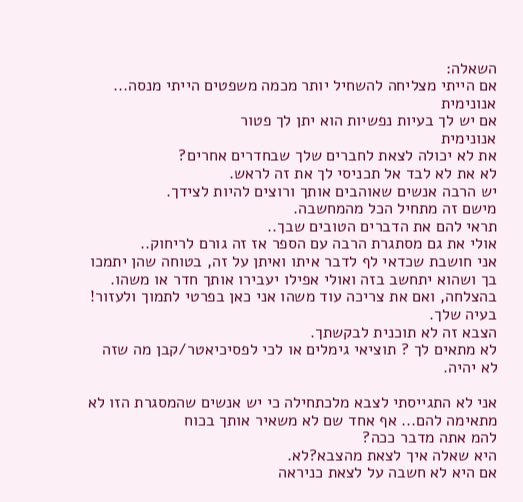השאלה:
אם הייתי מצליחה להשחיל יותר מכמה משפטים הייתי מנסה...
אנונימית
אם יש לך בעיות נפשיות הוא יתן לך פטור
אנונימית
את לא יכולה לצאת לחברים שלך שבחדרים אחרים?
לא את לא לבד אל תכניסי לך את זה לראש.
יש הרבה אנשים שאוהבים אותך ורוצים להיות לצידך.
מישם זה מתחיל הכל מהמחשבה.
תראי להם את הדברים הטובים שבך..
אולי את גם מסתגרת הרבה עם הספר אז זה גורם לריחוק..
אני חושבת שכדאי לף לדבר איתו ואיתן על זה, בטוחה שהן יתמכו בך ושהוא יתחשב בזה ואולי אפילו יעבירו אותך חדר או משהו.
בהצלחה, ואם את צריכה עוד משהו אני כאן בפרטי לתמוך ולעזור!
בעיה שלך.
הצבא זה לא תוכנית לבקשתך.
לא מתאים לך ? תוציאי גימלים או לכי לפסיכיאטר/קבן מה שזה לא יהיה.

אני לא התגייסתי לצבא מלכתחילה כי יש אנשים שהמסגרת הזו לא מתאימה להם... אף אחד שם לא משאיר אותך בכוח
להמ אתה מדבר ככה?
היא שאלה איך לצאת מהצבא?לא.
אם היא לא חשבה על לצאת כניראה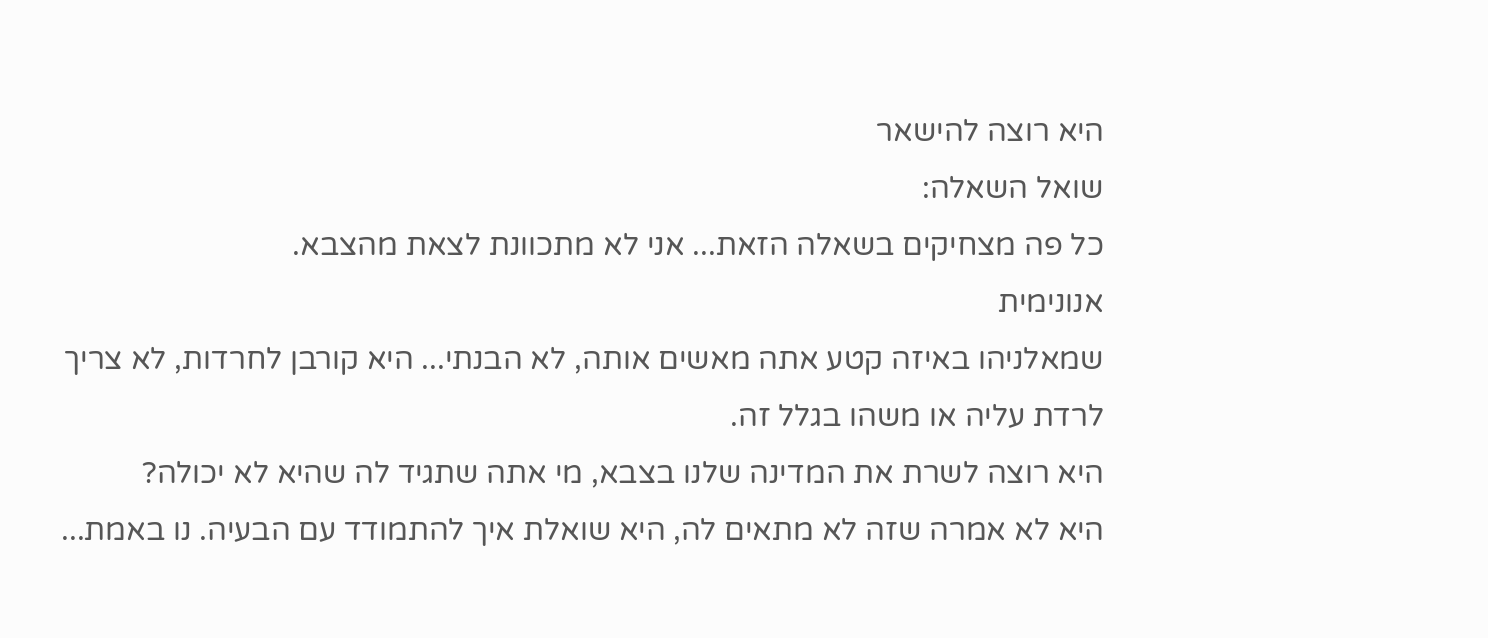היא רוצה להישאר
שואל השאלה:
כל פה מצחיקים בשאלה הזאת... אני לא מתכוונת לצאת מהצבא.
אנונימית
שמאלניהו באיזה קטע אתה מאשים אותה, לא הבנתי... היא קורבן לחרדות, לא צריך לרדת עליה או משהו בגלל זה.
היא רוצה לשרת את המדינה שלנו בצבא, מי אתה שתגיד לה שהיא לא יכולה?
היא לא אמרה שזה לא מתאים לה, היא שואלת איך להתמודד עם הבעיה. נו באמת...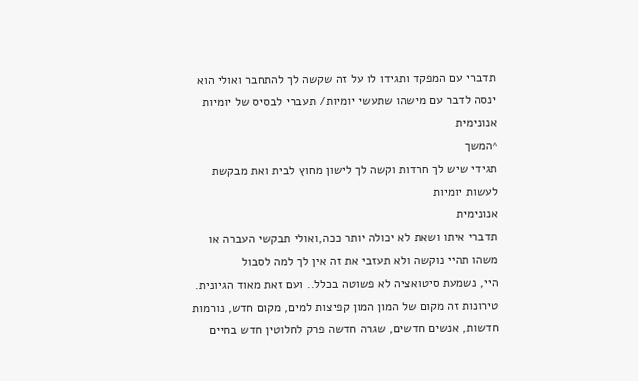תדברי עם המפקד ותגידו לו על זה שקשה לך להתחבר ואולי הוא ינסה לדבר עם מישהו שתעשי יומיות/ תעברי לבסיס של יומיות
אנונימית
^המשך
תגידי שיש לך חרדות וקשה לך לישון מחוץ לבית ואת מבקשת לעשות יומיות
אנונימית
תדברי איתו ושאת לא יכולה יותר ככה,ואולי תבקשי העברה או משהו תהיי נוקשה ולא תעזבי את זה אין לך למה לסבול
היי, נשמעת סיטואציה לא פשוטה בכלל.. ועם זאת מאוד הגיונית. טירונות זה מקום של המון המון קפיצות למים, מקום חדש, נורמות חדשות, אנשים חדשים, שגרה חדשה פרק לחלוטין חדש בחיים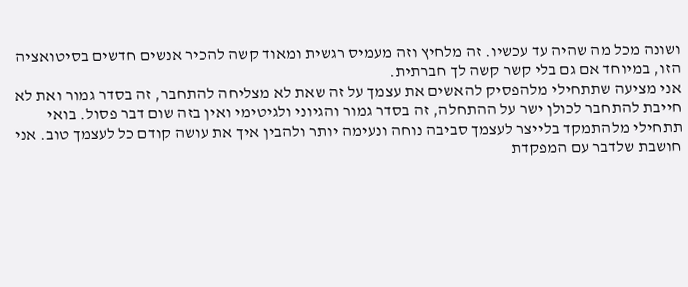ושונה מכל מה שהיה עד עכשיו. זה מלחיץ וזה מעמיס רגשית ומאוד קשה להכיר אנשים חדשים בסיטואציה הזו, במיוחד אם גם בלי קשר קשה לך חברתית.
אני מציעה שתתחילי מלהפסיק להאשים את עצמך על זה שאת לא מצליחה להתחבר, זה בסדר גמור ואת לא חייבת להתחבר לכולן ישר על ההתחלה, זה בסדר גמור והגיוני ולגיטימי ואין בזה שום דבר פסול. בואי תתחילי מלהתמקד בלייצר לעצמך סביבה נוחה ונעימה יותר ולהבין איך את עושה קודם כל לעצמך טוב. אני חושבת שלדבר עם המפקדת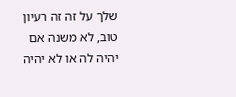שלך על זה זה רעיון טוב, לא משנה אם יהיה לה או לא יהיה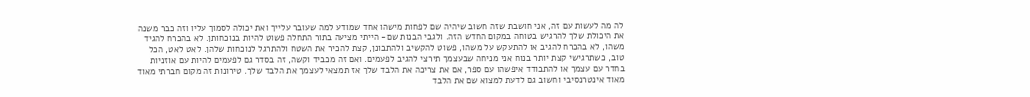לה מה לעשות עם זה, אני חושבת שזה חשוב שיהיה שם לפחות מישהו אחד שמודע למה שעובר עלייך ואת יכולה לסמוך עליו וזה כבר משנה את היכולת שלך להרגיש בטוחה במקום החדש הזה. ולגבי הבנות שם- הייתי מציעה בתור התחלה פשוט להיות בנוכחותן. לא בהכרח להגיד משהו, לא בהכרח להגיב או להתעקש על משהו, פשוט להקשיב ולהתבונן, קצת להכיר את השטח ולהתרגל לנוכחות שלהן. לאט לאט, הכל טוב, כשתרגישי קצת יותר בנוח אני מניחה שבעצמך תירצי להגיב לפעמים. ואם זה מכביד וקשה, זה בסדר גם לפעמים להיות עם אוזניות בחדר עם עצמך או להתבודד איפשהו עם ספר, אם את צריכה את הלבד שלך אז תמצאי לעצמך את הלבד שלך. טירונות זה מקום חברתי מאוד מאוד אינטרנסיבי וחשוב גם לדעת למצוא שם את הלבד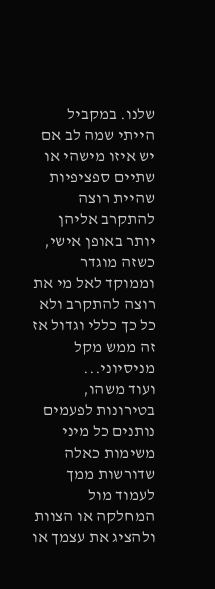שלנו. במקביל הייתי שמה לב אם יש איזו מישהי או שתיים ספציפיות שהיית רוצה להתקרב אליהן יותר באופן אישי, כשזה מוגדר וממוקד לאל מי את רוצה להתקרב ולא כל כך כללי וגדול אז זה ממש מקל מניסיוני...
ועוד משהו, בטירונות לפעמים נותנים כל מיני משימות כאלה שדורשות ממך לעמוד מול המחלקה או הצוות ולהציג את עצמך או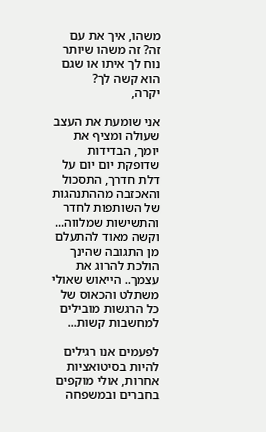משהו, איך את עם זה? זה משהו שיותר נוח לך איתו או שגם הוא קשה לך?
יקרה,

אני שומעת את העצב שעולה ומציף את יומך, הבדידות שדופקת יום יום על דלת חדרך, התסכול והאכזבה מההתנהגות של השותפות לחדר והתשישות שמלווה... וקשה מאוד להתעלם מן התגובה שהינך הולכת להרוג את עצמך.. הייאוש שאולי משתלט והכאוס של כל הרגשות מובילים למחשבות קשות...

לפעמים אנו רגילים להיות בסיטואציות אחרות, אולי מוקפים בחברים ובמשפחה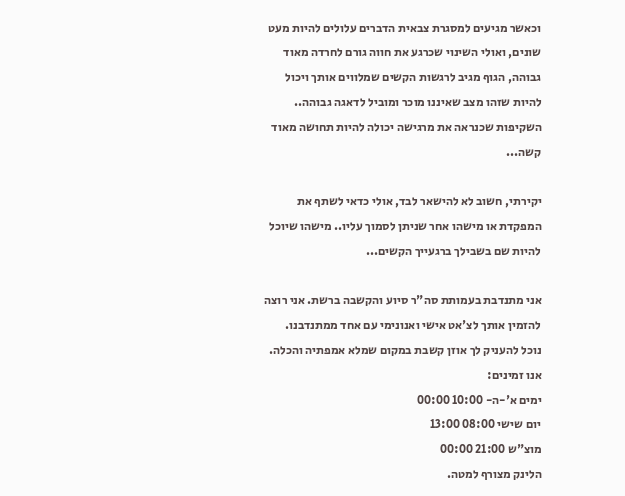וכאשר מגיעים למסגרת צבאית הדברים עלולים להיות מעט שונים, ואולי השינוי שכרגע את חווה גורם לחרדה מאוד גבוהה, הגוף מגיב לרגשות הקשים שמלווים אותך ויכול להיות שזהו מצב שאיננו מוכר ומוביל לדאגה גבוהה.. השקיפות שכנראה את מרגישה יכולה להיות תחושה מאוד קשה...

יקירתי, חשוב לא להישאר לבד, אולי כדאי לשתף את המפקדת או מישהו אחר שניתן לסמוך עליו.. מישהו שיוכל להיות שם בשבילך ברגעייך הקשים...

אני מתנדבת בעמותת סה"ר סיוע והקשבה ברשת. אני רוצה להזמין אותך לצ'אט אישי ואנונימי עם אחד ממתנדבנו. נוכל להעניק לך אוזן קשבת במקום שמלא אמפתיה והכלה.
אנו זמינים:
ימים א'-ה- 10:00 00:00
יום שישי 08:00 13:00
מוצ"ש 21:00 00:00
הלינק מצורף למטה.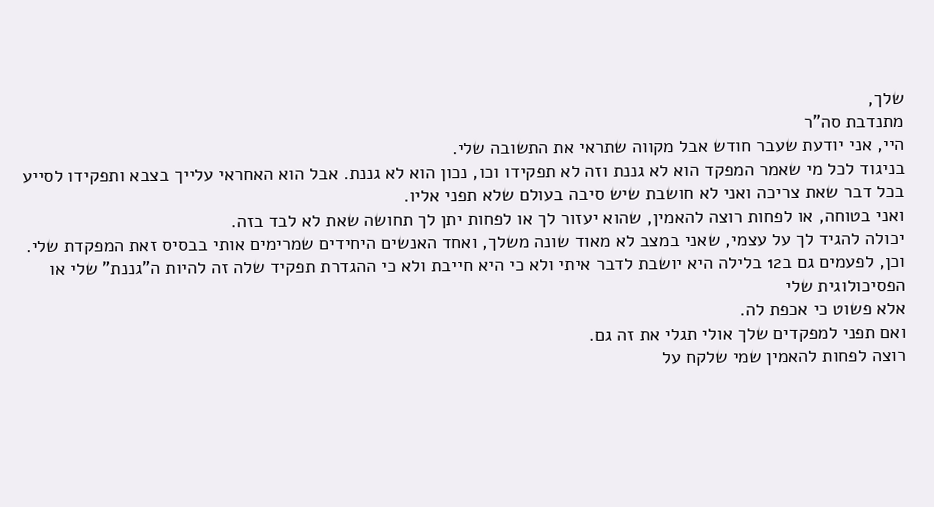שלך,
מתנדבת סה"ר
היי, אני יודעת שעבר חודש אבל מקווה שתראי את התשובה שלי.
בניגוד לכל מי שאמר המפקד הוא לא גננת וזה לא תפקידו וכו, נכון הוא לא גננת. אבל הוא האחראי עלייך בצבא ותפקידו לסייע בכל דבר שאת צריכה ואני לא חושבת שיש סיבה בעולם שלא תפני אליו.
ואני בטוחה, או לפחות רוצה להאמין, שהוא יעזור לך או לפחות יתן לך תחושה שאת לא לבד בזה.
יכולה להגיד לך על עצמי, שאני במצב לא מאוד שונה משלך, ואחד האנשים היחידים שמרימים אותי בבסיס זאת המפקדת שלי. וכן, לפעמים גם ב12 בלילה היא יושבת לדבר איתי ולא כי היא חייבת ולא כי ההגדרת תפקיד שלה זה להיות ה"גננת" שלי או הפסיכולוגית שלי
אלא פשוט כי אכפת לה.
ואם תפני למפקדים שלך אולי תגלי את זה גם.
רוצה לפחות להאמין שמי שלקח על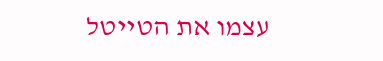עצמו את הטייטל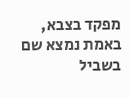מפקד בצבא, באמת נמצא שם בשביל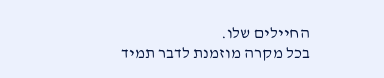החיילים שלו.
בכל מקרה מוזמנת לדבר תמיד